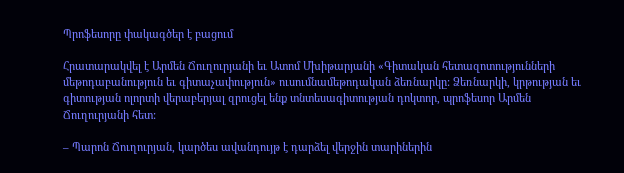Պրոֆեսորը փակագծեր է բացում

Հրատարակվել է Արմեն Ճուղուրյանի եւ Ատոմ Մխիթարյանի «Գիտական հետազոտությունների մեթոդաբանություն եւ գիտաչափություն» ուսումնամեթոդական ձեռնարկը: Ձեռնարկի, կրթության եւ գիտության ոլորտի վերաբերյալ զրուցել ենք տնտեսագիտության դոկտոր, պրոֆեսոր Արմեն Ճուղուրյանի հետ:

– Պարոն Ճուղուրյան, կարծես ավանդույթ է դարձել վերջին տարիներին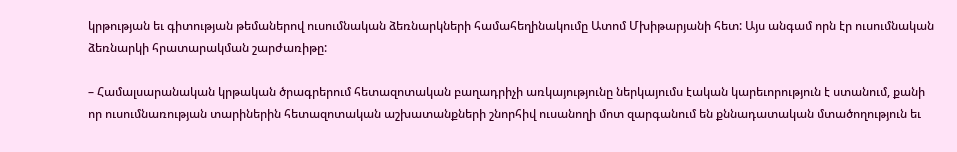կրթության եւ գիտության թեմաներով ուսումնական ձեռնարկների համահեղինակումը Ատոմ Մխիթարյանի հետ: Այս անգամ որն էր ուսումնական ձեռնարկի հրատարակման շարժառիթը:

– Համալսարանական կրթական ծրագրերում հետազոտական բաղադրիչի առկայությունը ներկայումս էական կարեւորություն է ստանում, քանի որ ուսումնառության տարիներին հետազոտական աշխատանքների շնորհիվ ուսանողի մոտ զարգանում են քննադատական մտածողություն եւ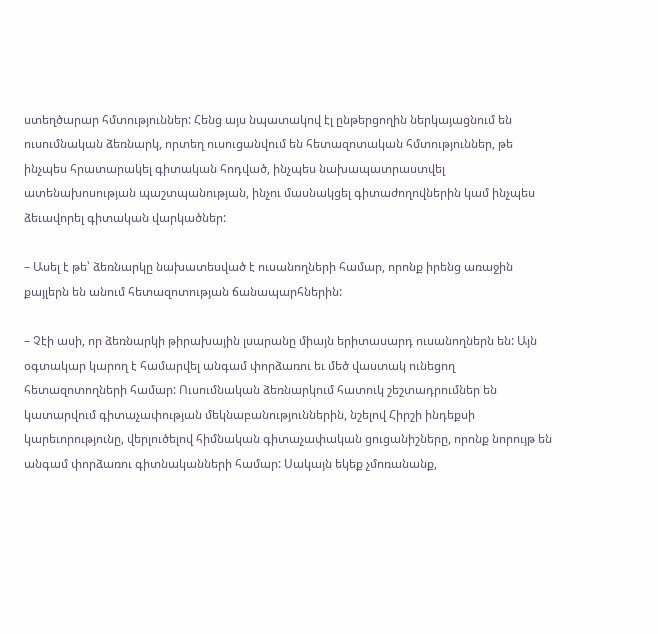ստեղծարար հմտություններ: Հենց այս նպատակով էլ ընթերցողին ներկայացնում են ուսումնական ձեռնարկ, որտեղ ուսուցանվում են հետազոտական հմտություններ, թե ինչպես հրատարակել գիտական հոդված, ինչպես նախապատրաստվել ատենախոսության պաշտպանության, ինչու մասնակցել գիտաժողովներին կամ ինչպես ձեւավորել գիտական վարկածներ:

– Ասել է թե՝ ձեռնարկը նախատեսված է ուսանողների համար, որոնք իրենց առաջին քայլերն են անում հետազոտության ճանապարհներին:

– Չէի ասի, որ ձեռնարկի թիրախային լսարանը միայն երիտասարդ ուսանողներն են: Այն օգտակար կարող է համարվել անգամ փորձառու եւ մեծ վաստակ ունեցող հետազոտողների համար: Ուսումնական ձեռնարկում հատուկ շեշտադրումներ են կատարվում գիտաչափության մեկնաբանություններին, նշելով Հիրշի ինդեքսի կարեւորությունը, վերլուծելով հիմնական գիտաչափական ցուցանիշները, որոնք նորույթ են անգամ փորձառու գիտնականների համար: Սակայն եկեք չմոռանանք,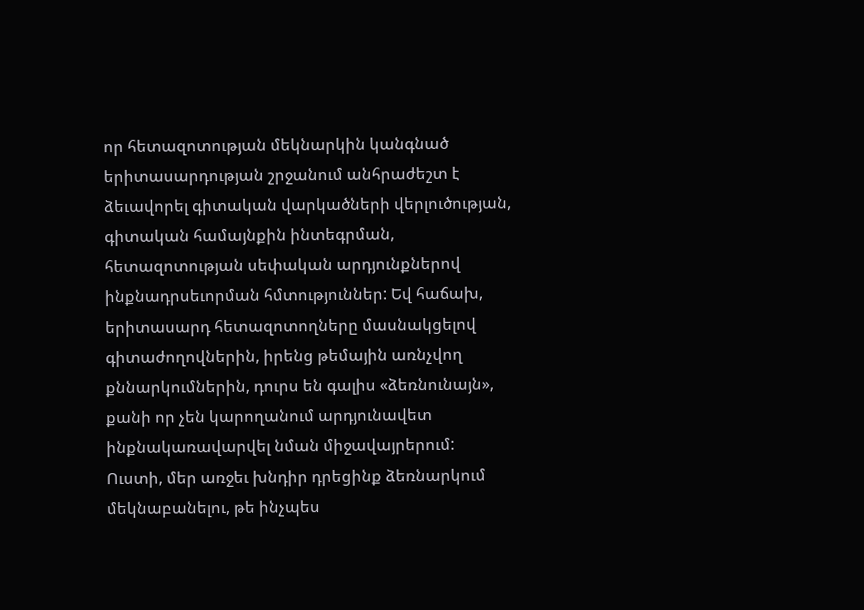որ հետազոտության մեկնարկին կանգնած երիտասարդության շրջանում անհրաժեշտ է ձեւավորել գիտական վարկածների վերլուծության, գիտական համայնքին ինտեգրման, հետազոտության սեփական արդյունքներով ինքնադրսեւորման հմտություններ: Եվ հաճախ, երիտասարդ հետազոտողները մասնակցելով գիտաժողովներին, իրենց թեմային առնչվող քննարկումներին, դուրս են գալիս «ձեռնունայն», քանի որ չեն կարողանում արդյունավետ ինքնակառավարվել նման միջավայրերում: Ուստի, մեր առջեւ խնդիր դրեցինք ձեռնարկում մեկնաբանելու, թե ինչպես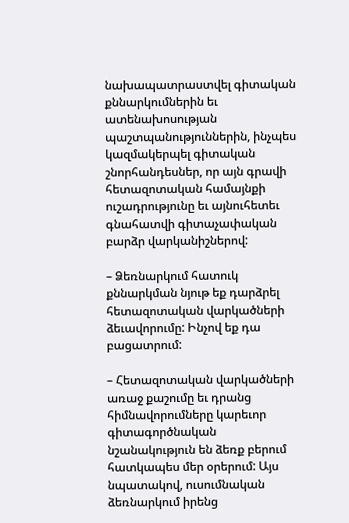նախապատրաստվել գիտական քննարկումներին եւ ատենախոսության պաշտպանություններին, ինչպես կազմակերպել գիտական շնորհանդեսներ, որ այն գրավի հետազոտական համայնքի ուշադրությունը եւ այնուհետեւ գնահատվի գիտաչափական բարձր վարկանիշներով:

– Ձեռնարկում հատուկ քննարկման նյութ եք դարձրել հետազոտական վարկածների ձեւավորումը: Ինչով եք դա բացատրում:

– Հետազոտական վարկածների առաջ քաշումը եւ դրանց հիմնավորումները կարեւոր գիտագործնական նշանակություն են ձեռք բերում հատկապես մեր օրերում: Այս նպատակով, ուսումնական ձեռնարկում իրենց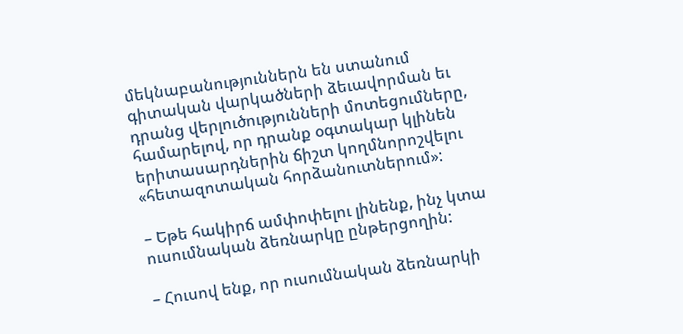մեկնաբանություններն են ստանում գիտական վարկածների ձեւավորման եւ դրանց վերլուծությունների մոտեցումները, համարելով, որ դրանք օգտակար կլինեն երիտասարդներին ճիշտ կողմնորոշվելու «հետազոտական հորձանուտներում»:

– Եթե հակիրճ ամփոփելու լինենք, ինչ կտա ուսումնական ձեռնարկը ընթերցողին:

– Հուսով ենք, որ ուսումնական ձեռնարկի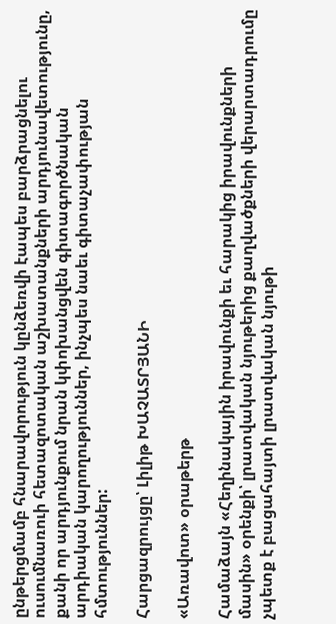ընթերցմամբ հնարավորություն կընձեռվի էապես բարձրացնելու ուսումնառուի հետազոտական աշխատանքների արդյունավետությունը, քանի որ արդյունքում նրան կփոխանցվեն գիտագործնական արդիական կարողություններ, ինչպես նաեւ գիտաչափության հմտություններ:

Հարցազրույցը՝ Լիլիթ ԽԱՉԱՏՐՅԱՆԻ

«Առավոտ» օրաթերթ

Համաձայն «Հեղինակային իրավունքի եւ հարակից իրավունքների մասին» օրենքի՝ լրատվական նյութերից քաղվածքների վերարտադրումը չպետք է բացահայտի լրատվական նյութի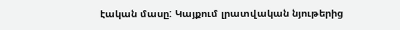էական մասը: Կայքում լրատվական նյութերից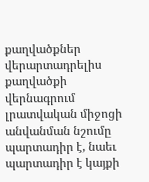քաղվածքներ վերարտադրելիս քաղվածքի վերնագրում լրատվական միջոցի անվանման նշումը պարտադիր է, նաեւ պարտադիր է կայքի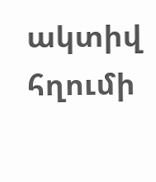ակտիվ հղումի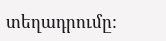տեղադրումը: